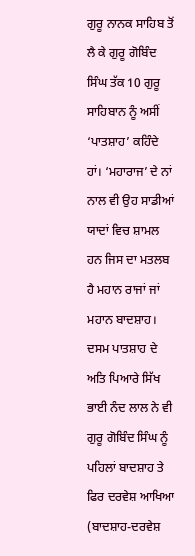ਗੁਰੂ ਨਾਨਕ ਸਾਹਿਬ ਤੋਂ ਲੈ ਕੇ ਗੁਰੂ ਗੋਬਿੰਦ ਸਿੰਘ ਤੱਕ 10 ਗੁਰੂ ਸਾਹਿਬਾਨ ਨੂੰ ਅਸੀਂ ‘ਪਾਤਸ਼ਾਹ’ ਕਹਿੰਦੇ ਹਾਂ। ‘ਮਹਾਰਾਜ’ ਦੇ ਨਾਂ ਨਾਲ ਵੀ ਉਹ ਸਾਡੀਆਂ ਯਾਦਾਂ ਵਿਚ ਸ਼ਾਮਲ ਹਨ ਜਿਸ ਦਾ ਮਤਲਬ ਹੈ ਮਹਾਨ ਰਾਜਾਂ ਜਾਂ ਮਹਾਨ ਬਾਦਸ਼ਾਹ।
ਦਸਮ ਪਾਤਸ਼ਾਹ ਦੇ ਅਤਿ ਪਿਆਰੇ ਸਿੱਖ ਭਾਈ ਨੰਦ ਲਾਲ ਨੇ ਵੀ ਗੁਰੂ ਗੋਬਿੰਦ ਸਿੰਘ ਨੂੰ ਪਹਿਲਾਂ ਬਾਦਸ਼ਾਹ ਤੇ ਫਿਰ ਦਰਵੇਸ਼ ਆਖਿਆ (ਬਾਦਸ਼ਾਹ-ਦਰਵੇਸ਼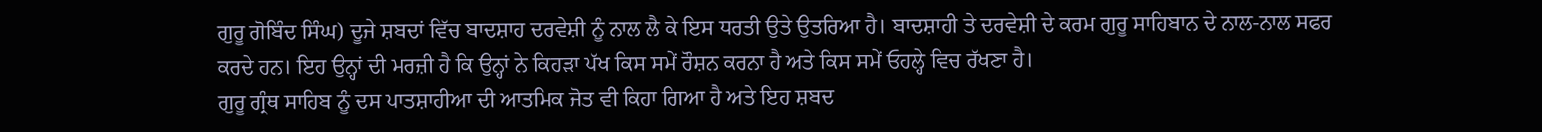ਗੁਰੂ ਗੋਬਿੰਦ ਸਿੰਘ) ਦੂਜੇ ਸ਼ਬਦਾਂ ਵਿੱਚ ਬਾਦਸ਼ਾਹ ਦਰਵੇਸ਼ੀ ਨੂੰ ਨਾਲ ਲੈ ਕੇ ਇਸ ਧਰਤੀ ਉਤੇ ਉਤਰਿਆ ਹੈ। ਬਾਦਸ਼ਾਹੀ ਤੇ ਦਰਵੇਸ਼ੀ ਦੇ ਕਰਮ ਗੁਰੂ ਸਾਹਿਬਾਨ ਦੇ ਨਾਲ-ਨਾਲ ਸਫਰ ਕਰਦੇ ਹਨ। ਇਹ ਉਨ੍ਹਾਂ ਦੀ ਮਰਜ਼ੀ ਹੈ ਕਿ ਉਨ੍ਹਾਂ ਨੇ ਕਿਹੜਾ ਪੱਖ ਕਿਸ ਸਮੇਂ ਰੌਸ਼ਨ ਕਰਨਾ ਹੈ ਅਤੇ ਕਿਸ ਸਮੇਂ ਓਹਲ੍ਹੇ ਵਿਚ ਰੱਖਣਾ ਹੈ।
ਗੁਰੂ ਗ੍ਰੰਥ ਸਾਹਿਬ ਨੂੰ ਦਸ ਪਾਤਸ਼ਾਹੀਆ ਦੀ ਆਤਮਿਕ ਜੋਤ ਵੀ ਕਿਹਾ ਗਿਆ ਹੈ ਅਤੇ ਇਹ ਸ਼ਬਦ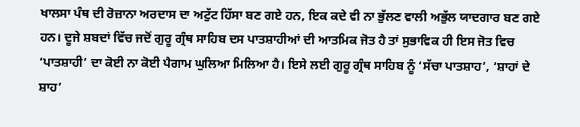ਖਾਲਸਾ ਪੰਥ ਦੀ ਰੋਜ਼ਾਨਾ ਅਰਦਾਸ ਦਾ ਅਟੁੱਟ ਹਿੱਸਾ ਬਣ ਗਏ ਹਨ, ਇਕ ਕਦੇ ਵੀ ਨਾ ਭੁੱਲਣ ਵਾਲੀ ਅਭੁੱਲ ਯਾਦਗਾਰ ਬਣ ਗਏ ਹਨ। ਦੂਜੇ ਸ਼ਬਦਾਂ ਵਿੱਚ ਜਦੋਂ ਗੁਰੂ ਗ੍ਰੰਥ ਸਾਹਿਬ ਦਸ ਪਾਤਸ਼ਾਹੀਆਂ ਦੀ ਆਤਮਿਕ ਜੋਤ ਹੈ ਤਾਂ ਸੁਭਾਵਿਕ ਹੀ ਇਸ ਜੋਤ ਵਿਚ ‘ਪਾਤਸ਼ਾਹੀ’ ਦਾ ਕੋਈ ਨਾ ਕੋਈ ਪੈਗਾਮ ਘੁਲਿਆ ਮਿਲਿਆ ਹੈ। ਇਸੇ ਲਈ ਗੁਰੂ ਗ੍ਰੰਥ ਸਾਹਿਬ ਨੂੰ ‘ਸੱਚਾ ਪਾਤਸ਼ਾਹ’, ‘ਸ਼ਾਹਾਂ ਦੇ ਸ਼ਾਹ’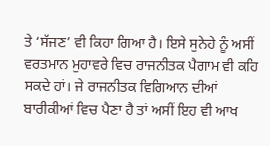ਤੇ ‘ਸੱਜਣ’ ਵੀ ਕਿਹਾ ਗਿਆ ਹੈ। ਇਸੇ ਸੁਨੇਹੇ ਨੂੰ ਅਸੀਂ ਵਰਤਮਾਨ ਮੁਹਾਵਰੇ ਵਿਚ ਰਾਜਨੀਤਕ ਪੈਗਾਮ ਵੀ ਕਹਿ ਸਕਦੇ ਹਾਂ। ਜੇ ਰਾਜਨੀਤਕ ਵਿਗਿਆਨ ਦੀਆਂ ਬਾਰੀਕੀਆਂ ਵਿਚ ਪੈਣਾ ਹੈ ਤਾਂ ਅਸੀਂ ਇਹ ਵੀ ਆਖ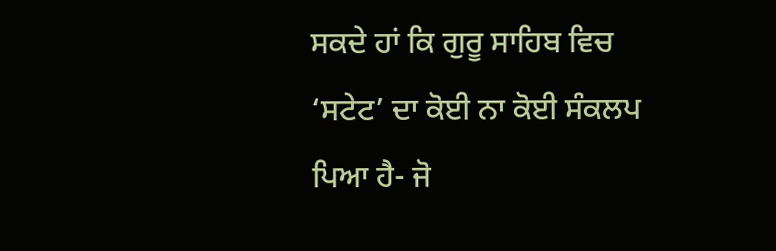ਸਕਦੇ ਹਾਂ ਕਿ ਗੁਰੂ ਸਾਹਿਬ ਵਿਚ ‘ਸਟੇਟ’ ਦਾ ਕੋਈ ਨਾ ਕੋਈ ਸੰਕਲਪ ਪਿਆ ਹੈ- ਜੋ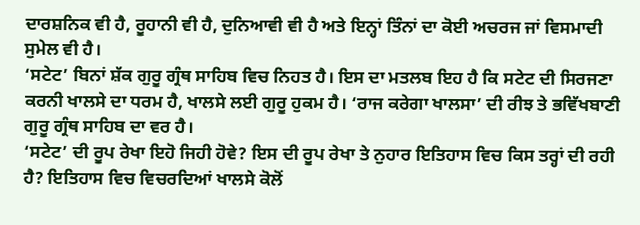ਦਾਰਸ਼ਨਿਕ ਵੀ ਹੈ, ਰੂਹਾਨੀ ਵੀ ਹੈ, ਦੁਨਿਆਵੀ ਵੀ ਹੈ ਅਤੇ ਇਨ੍ਹਾਂ ਤਿੰਨਾਂ ਦਾ ਕੋਈ ਅਚਰਜ ਜਾਂ ਵਿਸਮਾਦੀ ਸੁਮੇਲ ਵੀ ਹੈ।
‘ਸਟੇਟ’ ਬਿਨਾਂ ਸ਼ੱਕ ਗੁਰੂ ਗ੍ਰੰਥ ਸਾਹਿਬ ਵਿਚ ਨਿਹਤ ਹੈ। ਇਸ ਦਾ ਮਤਲਬ ਇਹ ਹੈ ਕਿ ਸਟੇਟ ਦੀ ਸਿਰਜਣਾ ਕਰਨੀ ਖਾਲਸੇ ਦਾ ਧਰਮ ਹੈ, ਖਾਲਸੇ ਲਈ ਗੁਰੂ ਹੁਕਮ ਹੈ। ‘ਰਾਜ ਕਰੇਗਾ ਖਾਲਸਾ’ ਦੀ ਰੀਝ ਤੇ ਭਵਿੱਖਬਾਣੀ ਗੁਰੂ ਗ੍ਰੰਥ ਸਾਹਿਬ ਦਾ ਵਰ ਹੈ।
‘ਸਟੇਟ’ ਦੀ ਰੂਪ ਰੇਖਾ ਇਹੋ ਜਿਹੀ ਹੋਵੇ? ਇਸ ਦੀ ਰੂਪ ਰੇਖਾ ਤੇ ਨੁਹਾਰ ਇਤਿਹਾਸ ਵਿਚ ਕਿਸ ਤਰ੍ਹਾਂ ਦੀ ਰਹੀ ਹੈ? ਇਤਿਹਾਸ ਵਿਚ ਵਿਚਰਦਿਆਂ ਖਾਲਸੇ ਕੋਲੋਂ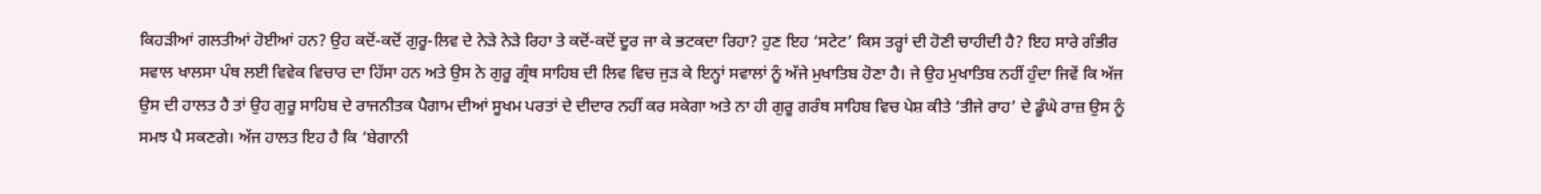ਕਿਹੜੀਆਂ ਗਲਤੀਆਂ ਹੋਈਆਂ ਹਨ? ਉਹ ਕਦੋਂ-ਕਦੋਂ ਗੁਰੂ-ਲਿਵ ਦੇ ਨੇੜੇ ਨੇੜੇ ਰਿਹਾ ਤੇ ਕਦੋਂ-ਕਦੋਂ ਦੂਰ ਜਾ ਕੇ ਭਟਕਦਾ ਰਿਹਾ? ਹੁਣ ਇਹ ‘ਸਟੇਟ’ ਕਿਸ ਤਰ੍ਹਾਂ ਦੀ ਹੋਣੀ ਚਾਹੀਦੀ ਹੈ? ਇਹ ਸਾਰੇ ਗੰਭੀਰ ਸਵਾਲ ਖਾਲਸਾ ਪੰਥ ਲਈ ਵਿਵੇਕ ਵਿਚਾਰ ਦਾ ਹਿੱਸਾ ਹਨ ਅਤੇ ਉਸ ਨੇ ਗੁਰੂ ਗ੍ਰੰਥ ਸਾਹਿਬ ਦੀ ਲਿਵ ਵਿਚ ਜੁੜ ਕੇ ਇਨ੍ਹਾਂ ਸਵਾਲਾਂ ਨੂੰ ਅੱਜੇ ਮੁਖਾਤਿਬ ਹੋਣਾ ਹੈ। ਜੇ ਉਹ ਮੁਖਾਤਿਬ ਨਹੀਂ ਹੁੰਦਾ ਜਿਵੇਂ ਕਿ ਅੱਜ ਉਸ ਦੀ ਹਾਲਤ ਹੈ ਤਾਂ ਉਹ ਗੁਰੂ ਸਾਹਿਬ ਦੇ ਰਾਜਨੀਤਕ ਪੈਗਾਮ ਦੀਆਂ ਸੂਖਮ ਪਰਤਾਂ ਦੇ ਦੀਦਾਰ ਨਹੀਂ ਕਰ ਸਕੇਗਾ ਅਤੇ ਨਾ ਹੀ ਗੁਰੂ ਗਰੰਥ ਸਾਹਿਬ ਵਿਚ ਪੇਸ਼ ਕੀਤੇ ‘ਤੀਜੇ ਰਾਹ’ ਦੇ ਡੂੰਘੇ ਰਾਜ਼ ਉਸ ਨੂੰ ਸਮਝ ਪੈ ਸਕਣਗੇ। ਅੱਜ ਹਾਲਤ ਇਹ ਹੈ ਕਿ ‘ਬੇਗਾਨੀ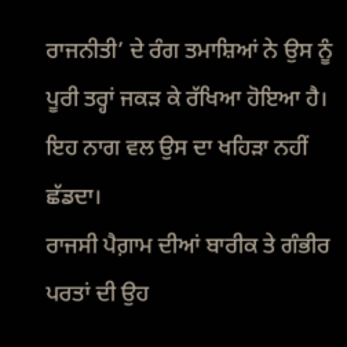ਰਾਜਨੀਤੀ’ ਦੇ ਰੰਗ ਤਮਾਸ਼ਿਆਂ ਨੇ ਉਸ ਨੂੰ ਪੂਰੀ ਤਰ੍ਹਾਂ ਜਕੜ ਕੇ ਰੱਖਿਆ ਹੋਇਆ ਹੈ। ਇਹ ਨਾਗ ਵਲ ਉਸ ਦਾ ਖਹਿੜਾ ਨਹੀਂ ਛੱਡਦਾ।
ਰਾਜਸੀ ਪੈਗ਼ਾਮ ਦੀਆਂ ਬਾਰੀਕ ਤੇ ਗੰਭੀਰ ਪਰਤਾਂ ਦੀ ਉਹ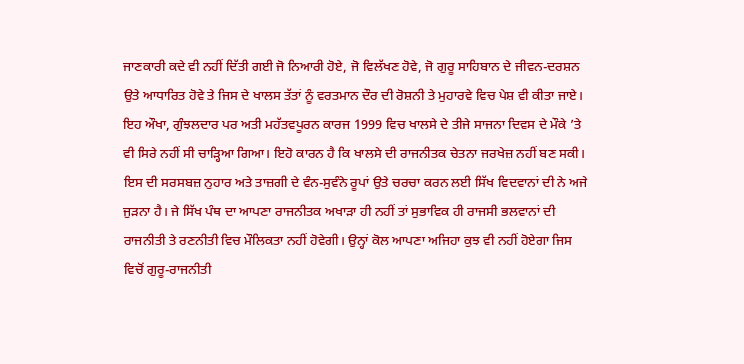ਜਾਣਕਾਰੀ ਕਦੇ ਵੀ ਨਹੀਂ ਦਿੱਤੀ ਗਈ ਜੋ ਨਿਆਰੀ ਹੋਏ, ਜੋ ਵਿਲੱਖਣ ਹੋਵੇ, ਜੋ ਗੁਰੂ ਸਾਹਿਬਾਨ ਦੇ ਜੀਵਨ-ਦਰਸ਼ਨ ਉਤੇ ਆਧਾਰਿਤ ਹੋਵੇ ਤੇ ਜਿਸ ਦੇ ਖਾਲਸ ਤੱਤਾਂ ਨੂੰ ਵਰਤਮਾਨ ਦੌਰ ਦੀ ਰੋਸ਼ਨੀ ਤੇ ਮੁਹਾਰਵੇ ਵਿਚ ਪੇਸ਼ ਵੀ ਕੀਤਾ ਜਾਏ। ਇਹ ਔਖਾ, ਗੁੰਝਲਦਾਰ ਪਰ ਅਤੀ ਮਹੱਤਵਪੂਰਨ ਕਾਰਜ 1999 ਵਿਚ ਖਾਲਸੇ ਦੇ ਤੀਜੇ ਸਾਜਨਾ ਦਿਵਸ ਦੇ ਮੌਕੇ ’ਤੇ ਵੀ ਸਿਰੇ ਨਹੀਂ ਸੀ ਚਾੜ੍ਹਿਆ ਗਿਆ। ਇਹੋ ਕਾਰਨ ਹੈ ਕਿ ਖਾਲਸੇ ਦੀ ਰਾਜਨੀਤਕ ਚੇਤਨਾ ਜਰਖੇਜ਼ ਨਹੀਂ ਬਣ ਸਕੀ। ਇਸ ਦੀ ਸਰਸਬਜ਼ ਨੁਹਾਰ ਅਤੇ ਤਾਜ਼ਗੀ ਦੇ ਵੰਨ-ਸੁਵੰਨੇ ਰੂਪਾਂ ਉਤੇ ਚਰਚਾ ਕਰਨ ਲਈ ਸਿੱਖ ਵਿਦਵਾਨਾਂ ਦੀ ਨੇ ਅਜੇ ਜੁੜਨਾ ਹੈ। ਜੇ ਸਿੱਖ ਪੰਥ ਦਾ ਆਪਣਾ ਰਾਜਨੀਤਕ ਅਖਾੜਾ ਹੀ ਨਹੀਂ ਤਾਂ ਸੁਭਾਵਿਕ ਹੀ ਰਾਜਸੀ ਭਲਵਾਨਾਂ ਦੀ ਰਾਜਨੀਤੀ ਤੇ ਰਣਨੀਤੀ ਵਿਚ ਮੌਲਿਕਤਾ ਨਹੀਂ ਹੋਵੇਗੀ। ਉਨ੍ਹਾਂ ਕੋਲ ਆਪਣਾ ਅਜਿਹਾ ਕੁਝ ਵੀ ਨਹੀਂ ਹੋਏਗਾ ਜਿਸ ਵਿਚੋਂ ਗੁਰੂ-ਰਾਜਨੀਤੀ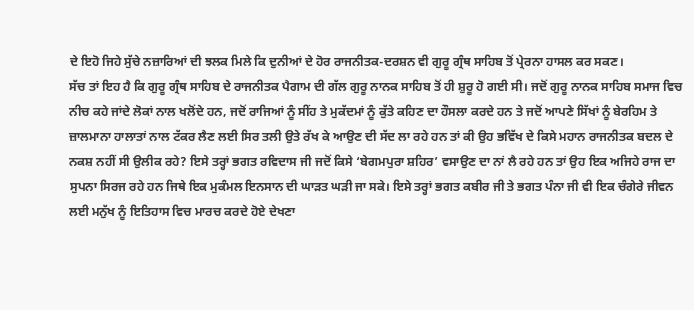ਦੇ ਇਹੋ ਜਿਹੇ ਸੁੱਚੇ ਨਜ਼ਾਰਿਆਂ ਦੀ ਝਲਕ ਮਿਲੇ ਕਿ ਦੁਨੀਆਂ ਦੇ ਹੋਰ ਰਾਜਨੀਤਕ-ਦਰਸ਼ਨ ਵੀ ਗੁਰੂ ਗ੍ਰੰਥ ਸਾਹਿਬ ਤੋਂ ਪ੍ਰੇਰਨਾ ਹਾਸਲ ਕਰ ਸਕਣ।
ਸੱਚ ਤਾਂ ਇਹ ਹੈ ਕਿ ਗੁਰੂ ਗ੍ਰੰਥ ਸਾਹਿਬ ਦੇ ਰਾਜਨੀਤਕ ਪੈਗਾਮ ਦੀ ਗੱਲ ਗੁਰੂ ਨਾਨਕ ਸਾਹਿਬ ਤੋਂ ਹੀ ਸ਼ੁਰੂ ਹੋ ਗਈ ਸੀ। ਜਦੋਂ ਗੁਰੂ ਨਾਨਕ ਸਾਹਿਬ ਸਮਾਜ ਵਿਚ ਨੀਚ ਕਹੇ ਜਾਂਦੇ ਲੋਕਾਂ ਨਾਲ ਖਲੋਂਦੇ ਹਨ, ਜਦੋਂ ਰਾਜਿਆਂ ਨੂੰ ਸੀਂਹ ਤੇ ਮੁਕੱਦਮਾਂ ਨੂੰ ਕੁੱਤੇ ਕਹਿਣ ਦਾ ਹੌਸਲਾ ਕਰਦੇ ਹਨ ਤੇ ਜਦੋਂ ਆਪਣੇ ਸਿੱਖਾਂ ਨੂੰ ਬੇਰਹਿਮ ਤੇ ਜ਼ਾਲਮਾਨਾ ਹਾਲਾਤਾਂ ਨਾਲ ਟੱਕਰ ਲੈਣ ਲਈ ਸਿਰ ਤਲੀ ਉਤੇ ਰੱਖ ਕੇ ਆਉਣ ਦੀ ਸੱਦ ਲਾ ਰਹੇ ਹਨ ਤਾਂ ਕੀ ਉਹ ਭਵਿੱਖ ਦੇ ਕਿਸੇ ਮਹਾਨ ਰਾਜਨੀਤਕ ਬਦਲ ਦੇ ਨਕਸ਼ ਨਹੀਂ ਸੀ ਉਲੀਕ ਰਹੇ? ਇਸੇ ਤਰ੍ਹਾਂ ਭਗਤ ਰਵਿਦਾਸ ਜੀ ਜਦੋਂ ਕਿਸੇ ‘ਬੇਗਮਪੁਰਾ ਸ਼ਹਿਰ’ ਵਸਾਉਣ ਦਾ ਨਾਂ ਲੈ ਰਹੇ ਹਨ ਤਾਂ ਉਹ ਇਕ ਅਜਿਹੇ ਰਾਜ ਦਾ ਸੁਪਨਾ ਸਿਰਜ ਰਹੇ ਹਨ ਜਿਥੇ ਇਕ ਮੁਕੰਮਲ ਇਨਸਾਨ ਦੀ ਘਾੜਤ ਘੜੀ ਜਾ ਸਕੇ। ਇਸੇ ਤਰ੍ਹਾਂ ਭਗਤ ਕਬੀਰ ਜੀ ਤੇ ਭਗਤ ਪੰਨਾ ਜੀ ਵੀ ਇਕ ਚੰਗੇਰੇ ਜੀਵਨ ਲਈ ਮਨੁੱਖ ਨੂੰ ਇਤਿਹਾਸ ਵਿਚ ਮਾਰਚ ਕਰਦੇ ਹੋਏ ਦੇਖਣਾ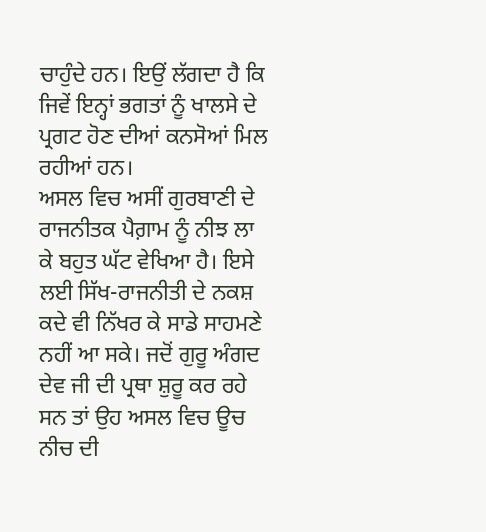ਚਾਹੁੰਦੇ ਹਨ। ਇਉਂ ਲੱਗਦਾ ਹੈ ਕਿ ਜਿਵੇਂ ਇਨ੍ਹਾਂ ਭਗਤਾਂ ਨੂੰ ਖਾਲਸੇ ਦੇ ਪ੍ਰਗਟ ਹੋਣ ਦੀਆਂ ਕਨਸੋਆਂ ਮਿਲ ਰਹੀਆਂ ਹਨ।
ਅਸਲ ਵਿਚ ਅਸੀਂ ਗੁਰਬਾਣੀ ਦੇ ਰਾਜਨੀਤਕ ਪੈਗ਼ਾਮ ਨੂੰ ਨੀਝ ਲਾ ਕੇ ਬਹੁਤ ਘੱਟ ਵੇਖਿਆ ਹੈ। ਇਸੇ ਲਈ ਸਿੱਖ-ਰਾਜਨੀਤੀ ਦੇ ਨਕਸ਼ ਕਦੇ ਵੀ ਨਿੱਖਰ ਕੇ ਸਾਡੇ ਸਾਹਮਣੇ ਨਹੀਂ ਆ ਸਕੇ। ਜਦੋਂ ਗੁਰੂ ਅੰਗਦ ਦੇਵ ਜੀ ਦੀ ਪ੍ਰਥਾ ਸ਼ੁਰੂ ਕਰ ਰਹੇ ਸਨ ਤਾਂ ਉਹ ਅਸਲ ਵਿਚ ਊਚ ਨੀਚ ਦੀ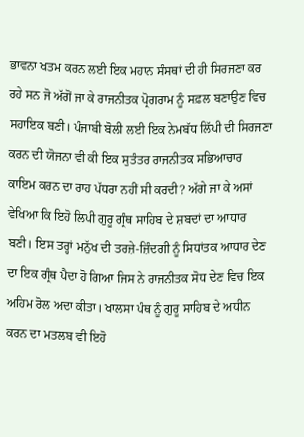ਭਾਵਨਾ ਖਤਮ ਕਰਨ ਲਈ ਇਕ ਮਹਾਨ ਸੰਸਥਾਂ ਦੀ ਹੀ ਸਿਰਜਣਾ ਕਰ ਰਹੇ ਸਨ ਜੋ ਅੱਗੋਂ ਜਾ ਕੇ ਰਾਜਨੀਤਕ ਪ੍ਰੋਗਰਾਮ ਨੂੰ ਸਫ਼ਲ ਬਣਾਉਣ ਵਿਚ ਸਹਾਇਕ ਬਣੀ। ਪੰਜਾਬੀ ਬੋਲੀ ਲਈ ਇਕ ਨੇਮਬੱਧ ਲਿੱਪੀ ਦੀ ਸਿਰਜਣਾ ਕਰਨ ਦੀ ਯੋਜਨਾ ਵੀ ਕੀ ਇਕ ਸੁਤੰਤਰ ਰਾਜਨੀਤਕ ਸਭਿਆਚਾਰ ਕਾਇਮ ਕਰਨ ਦਾ ਰਾਹ ਪੱਧਰਾ ਨਹੀਂ ਸੀ ਕਰਦੀ? ਅੱਗੇ ਜਾ ਕੇ ਅਸਾਂ ਵੇਖਿਆ ਕਿ ਇਹੋ ਲਿਪੀ ਗੁਰੂ ਗ੍ਰੰਥ ਸਾਹਿਬ ਦੇ ਸ਼ਬਦਾਂ ਦਾ ਆਧਾਰ ਬਣੀ। ਇਸ ਤਰ੍ਹਾਂ ਮਨੁੱਖ ਦੀ ਤਰਜ਼ੇ-ਜ਼ਿੰਦਗੀ ਨੂੰ ਸਿਧਾਂਤਕ ਆਧਾਰ ਦੇਣ ਦਾ ਇਕ ਗ੍ਰੰਥ ਪੈਦਾ ਹੋ ਗਿਆ ਜਿਸ ਨੇ ਰਾਜਨੀਤਕ ਸੋਧ ਦੇਣ ਵਿਚ ਇਕ ਅਹਿਮ ਰੋਲ ਅਦਾ ਕੀਤਾ। ਖਾਲਸਾ ਪੰਥ ਨੂੰ ਗੁਰੂ ਸਾਹਿਬ ਦੇ ਅਧੀਨ ਕਰਨ ਦਾ ਮਤਲਬ ਵੀ ਇਹੋ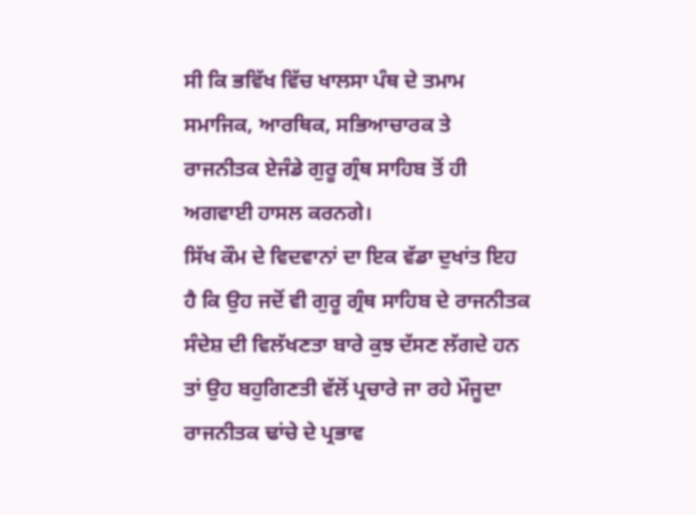ਸੀ ਕਿ ਭਵਿੱਖ ਵਿੱਚ ਖਾਲਸਾ ਪੰਥ ਦੇ ਤਮਾਮ ਸਮਾਜਿਕ, ਆਰਥਿਕ, ਸਭਿਆਚਾਰਕ ਤੇ ਰਾਜਨੀਤਕ ਏਜੰਡੇ ਗੁਰੂ ਗ੍ਰੰਥ ਸਾਹਿਬ ਤੋਂ ਹੀ ਅਗਵਾਈ ਹਾਸਲ ਕਰਨਗੇ।
ਸਿੱਖ ਕੌਮ ਦੇ ਵਿਦਵਾਨਾਂ ਦਾ ਇਕ ਵੱਡਾ ਦੁਖਾਂਤ ਇਹ ਹੈ ਕਿ ਉਹ ਜਦੋਂ ਵੀ ਗੁਰੂ ਗ੍ਰੰਥ ਸਾਹਿਬ ਦੇ ਰਾਜਨੀਤਕ ਸੰਦੇਸ਼ ਦੀ ਵਿਲੱਖਣਤਾ ਬਾਰੇ ਕੁਝ ਦੱਸਣ ਲੱਗਦੇ ਹਨ ਤਾਂ ਉਹ ਬਹੁਗਿਣਤੀ ਵੱਲੋਂ ਪ੍ਰਚਾਰੇ ਜਾ ਰਹੇ ਮੌਜੂਦਾ ਰਾਜਨੀਤਕ ਢਾਂਚੇ ਦੇ ਪ੍ਰਭਾਵ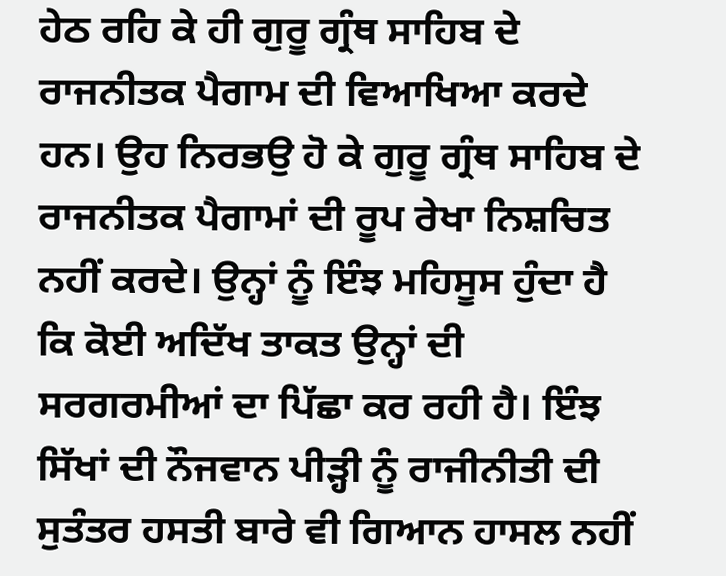ਹੇਠ ਰਹਿ ਕੇ ਹੀ ਗੁਰੂ ਗ੍ਰੰਥ ਸਾਹਿਬ ਦੇ ਰਾਜਨੀਤਕ ਪੈਗਾਮ ਦੀ ਵਿਆਖਿਆ ਕਰਦੇ ਹਨ। ਉਹ ਨਿਰਭਉ ਹੋ ਕੇ ਗੁਰੂ ਗ੍ਰੰਥ ਸਾਹਿਬ ਦੇ ਰਾਜਨੀਤਕ ਪੈਗਾਮਾਂ ਦੀ ਰੂਪ ਰੇਖਾ ਨਿਸ਼ਚਿਤ ਨਹੀਂ ਕਰਦੇ। ਉਨ੍ਹਾਂ ਨੂੰ ਇੰਝ ਮਹਿਸੂਸ ਹੁੰਦਾ ਹੈ ਕਿ ਕੋਈ ਅਦਿੱਖ ਤਾਕਤ ਉਨ੍ਹਾਂ ਦੀ ਸਰਗਰਮੀਆਂ ਦਾ ਪਿੱਛਾ ਕਰ ਰਹੀ ਹੈ। ਇੰਝ ਸਿੱਖਾਂ ਦੀ ਨੌਜਵਾਨ ਪੀੜ੍ਹੀ ਨੂੰ ਰਾਜੀਨੀਤੀ ਦੀ ਸੁਤੰਤਰ ਹਸਤੀ ਬਾਰੇ ਵੀ ਗਿਆਨ ਹਾਸਲ ਨਹੀਂ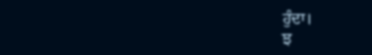ਹੁੰਦਾ।
ਝ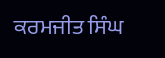ਕਰਮਜੀਤ ਸਿੰਘ